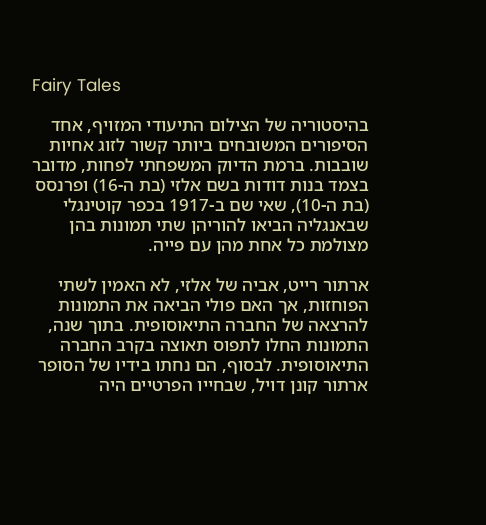Fairy Tales

בהיסטוריה של הצילום התיעודי המזויף, אחד הסיפורים המשובחים ביותר קשור לזוג אחיות שובבות. ברמת הדיוק המשפחתי לפחות, מדובר בצמד בנות דודות בשם אלזי (בת ה-16) ופרנסס (בת ה-10), שאי שם ב-1917 בכפר קוטינגלי שבאנגליה הביאו להוריהן שתי תמונות בהן מצולמת כל אחת מהן עם פייה.

ארתור רייט, אביה של אלזי, לא האמין לשתי הפוחזות, אך האם פולי הביאה את התמונות להרצאה של החברה התיאוסופית. בתוך שנה, התמונות החלו לתפוס תאוצה בקרב החברה התיאוסופית. לבסוף, הם נחתו בידיו של הסופר ארתור קונן דויל, שבחייו הפרטיים היה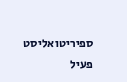ספיריטואליסט פעיל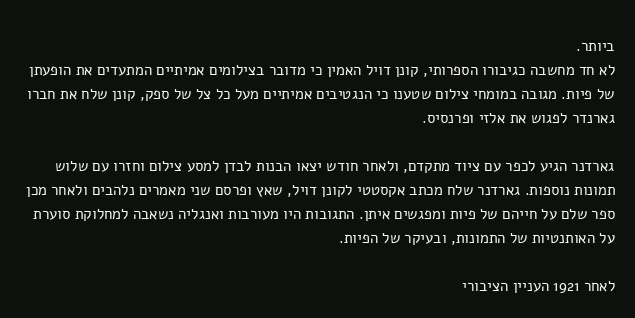ביותר.
לא חד מחשבה כגיבורו הספרותי, קונן דויל האמין כי מדובר בצילומים אמיתיים המתעדים את הופעתן של פיות. מגובה במומחי צילום שטענו כי הנגטיבים אמיתיים מעל כל צל של ספק, קונן שלח את חברו גארנדר לפגוש את אלזי ופרנסיס.

גארדנר הגיע לכפר עם ציוד מתקדם, ולאחר חודש יצאו הבנות לבדן למסע צילום וחזרו עם שלוש תמונות נוספות. גארדנר שלח מכתב אקסטטי לקונן דויל, שאץ ופרסם שני מאמרים נלהבים ולאחר מכן ספר שלם על חייהם של פיות ומפגשים איתן. התגובות היו מעורבות ואנגליה נשאבה למחלוקת סוערת על האותנטיות של התמונות, ובעיקר של הפיות.

לאחר 1921 העניין הציבורי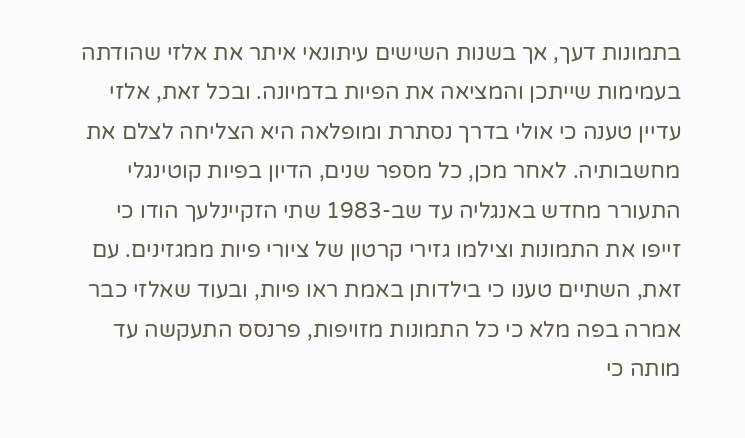בתמונות דעך, אך בשנות השישים עיתונאי איתר את אלזי שהודתה בעמימות שייתכן והמציאה את הפיות בדמיונה. ובכל זאת, אלזי עדיין טענה כי אולי בדרך נסתרת ומופלאה היא הצליחה לצלם את מחשבותיה. לאחר מכן, כל מספר שנים, הדיון בפיות קוטינגלי התעורר מחדש באנגליה עד שב-1983 שתי הזקיינלעך הודו כי זייפו את התמונות וצילמו גזירי קרטון של ציורי פיות ממגזינים. עם זאת, השתיים טענו כי בילדותן באמת ראו פיות, ובעוד שאלזי כבר אמרה בפה מלא כי כל התמונות מזויפות, פרנסס התעקשה עד מותה כי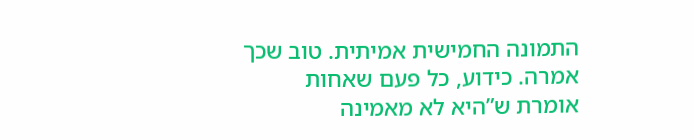התמונה החמישית אמיתית. טוב שכך אמרה. כידוע, כל פעם שאחות אומרת ש”היא לא מאמינה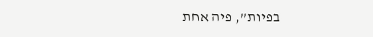בפיות”, פיה אחת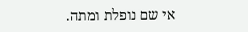אי שם נופלת ומתה.